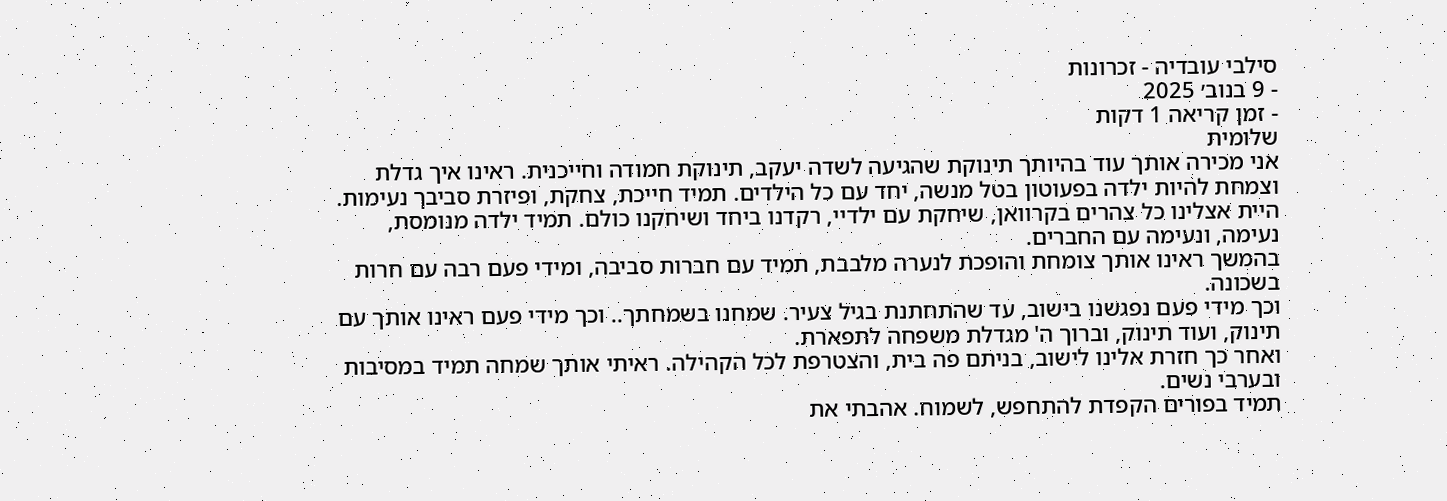סילבי עובדיה - זכרונות
- 9 בנוב׳ 2025
- זמן קריאה 1 דקות
שלומית
אני מכירה אותך עוד בהיותך תינוקת שהגיעה לשדה יעקב, תינוקת חמודה וחייכנית. ראינו איך גדלת וצמחת להיות ילדה בפעוטון בטל מנשה, יחד עם כל הילדים. תמיד חייכת, צחקת, ופיזרת סביבך נעימות. היית אצלינו כל צהרים בקרוואן, שיחקת עם ילדיי, רקדנו ביחד ושיחקנו כולם. תמיד ילדה מנומסת, נעימה, ונעימה עם החברים.
בהמשך ראינו אותך צומחת והופכת לנערה מלבבת, תמיד עם חברות סביבה, ומידי פעם רבה עם חרות בשכונה.
וכך מידי פעם נפגשנו בישוב, עד שהתחתנת בגיל צעיר. שמחנו בשמחתך.. וכך מידי פעם ראינו אותך עם תינוק, ועוד תינוק, וברוך ה' מגדלת משפחה לתפארת.
ואחר כך חזרת אלינו לישוב, בניתם פה בית, והצטרפת לכל הקהילה. ראיתי אותך שמחה תמיד במסיבות ובערבי נשים.
תמיד בפורים הקפדת להתחפש, לשמוח. אהבתי את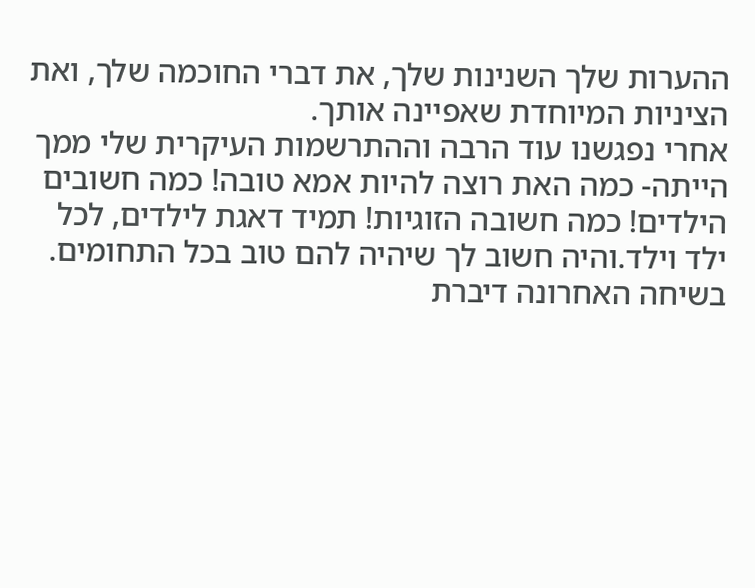ההערות שלך השנינות שלך, את דברי החוכמה שלך, ואת הציניות המיוחדת שאפיינה אותך.
אחרי נפגשנו עוד הרבה וההתרשמות העיקרית שלי ממך הייתה- כמה האת רוצה להיות אמא טובה! כמה חשובים הילדים! כמה חשובה הזוגיות! תמיד דאגת לילדים, לכל ילד וילד.והיה חשוב לך שיהיה להם טוב בכל התחומים.
בשיחה האחרונה דיברת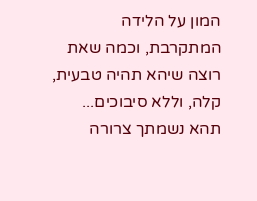המון על הלידה המתקרבת, וכמה שאת רוצה שיהא תהיה טבעית, קלה, וללא סיבוכים...
תהא נשמתך צרורה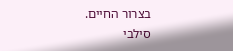בצרור החיים.
סילבי